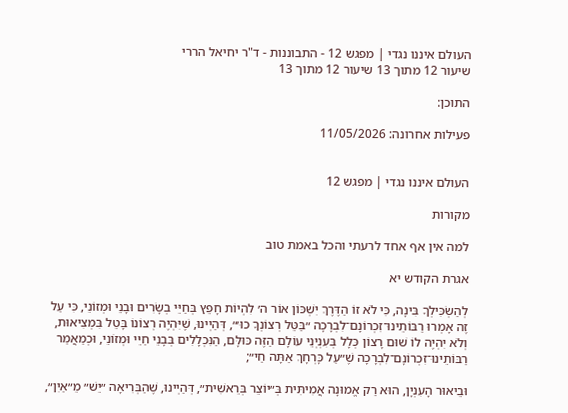העולם איננו נגדי | מפגש 12 - התבוננות - ד"ר יחיאל הררי
שיעור 12 מתוך 13 שיעור 12 מתוך 13

התוכן:

פעילות אחרונה: 11/05/2026


העולם איננו נגדי | מפגש 12

מקורות

למה אין אף אחד לרעתי והכל באמת טוב

אגרת הקודש יא

לְהַשְׂכִּילְךָ בִּינָה, כִּי לֹא זוֹ הַדֶּרֶךְ יִשְׁכּוֹן אוֹר ה׳ לִהְיוֹת חָפֵץ בְּחַיֵּי בְשָׂרִים וּבָנֵי וּמְזוֹנֵי, כִּי עַל זֶה אָמְרוּ רַבּוֹתֵינוּ־זִכְרוֹנָם־לִבְרָכָה ״בַּטֵּל רְצוֹנְךָ כוּ׳״, דְּהַיְינוּ, שֶׁיִּהְיֶה רְצוֹנוֹ בָּטֵל בִּמְצִיאוּת, וְלֹא יִהְיֶה לוֹ שׁוּם רָצוֹן כְּלָל בְּעִנְיְנֵי עוֹלָם הַזֶּה כּוּלָּם, הַנִּכְלָלִים בְּבָנֵי חַיֵּי וּמְזוֹנֵי, וּכְמַאֲמַר רַבּוֹתֵינוּ־זִכְרוֹנָם־לִבְרָכָה שֶׁ״עַל כָּרְחָךְ אַתָּה חַי״;

וּבֵיאוּר הָעִנְיָן, הוּא רַק אֱמוּנָה אֲמִיתִּית בְּ״יוֹצֵר בְּרֵאשִׁית״, דְּהַיְינוּ, שֶׁהַבְּרִיאָה ״יֵשׁ״ מֵ״אַיִן״,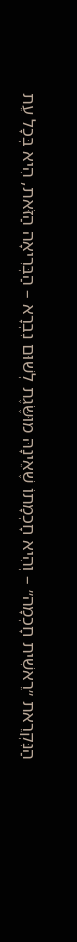הַנִּקְרֵאת ״רֵאשִׁית חָכְמָה״ – וְהִיא חָכְמָתוֹ שֶׁאֵינָהּ מוּשֶּׂגֶת לְשׁוּם נִבְרָא – הַבְּרִיאָה הַזֹּאת, הִיא בְּכָל עֵת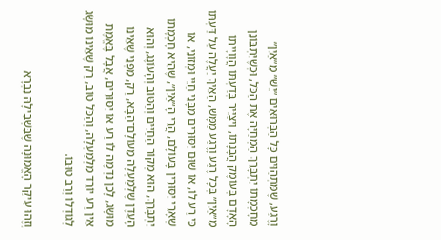וָרֶגַע, שֶׁמִּתְהַוִּים כָּל הַבְּרוּאִים ״יֵשׁ״ מֵ״אַיִן״ מֵחָכְמָתוֹ יִתְבָּרֵךְ הַמְחַיָּה אֶת הַכֹּל, וּכְשֶׁיִּתְבּוֹנֵן הָאָדָם בְּעוֹמֶק הֲבָנָתוֹ, וִיצַיֵּיר בְּדַעְתּוֹ הֲוָויָיתוֹ מֵ״אַיִן״ בְּכָל רֶגַע וָרֶגַע מַמָּשׁ, הַאֵיךְ יַעֲלֶה עַל דַּעְתּוֹ כִּי רַע לוֹ, אוֹ שׁוּם יִסּוּרִים מִבָּנֵי חַיֵּי וּמְזוֹנֵי, אוֹ שְׁאָרֵי יִסּוּרִין בָּעוֹלָם, הֲרֵי הָ״אַיִן״, שֶׁהִיא חָכְמָתוֹ יִתְבָּרֵךְ, הוּא מְקוֹר הַחַיִּים וְהַטּוֹב וְהָעוֹנֶג, וְהוּא הָעֵדֶן שֶׁלְּמַעְלָה מֵעוֹלָם־הַבָּא, רַק, מִפְּנֵי שֶׁאֵינוֹ מוּשָּׂג, לָכֵן נִדְמֶה לוֹ רַע אוֹ יִסּוּרִים, אֲבָל בֶּאֱמֶת אֵין רַע יוֹרֵד מִלְמַעְלָה, וְהַכֹּל טוֹב, רַק שֶׁאֵינוֹ מוּשָּׂג לְגוֹדְלוֹ וְרַב טוּבוֹ.

וְזֶהוּ עִיקַּר הָאֱמוּנָה שֶׁבִּשְׁבִילָהּ נִבְרָא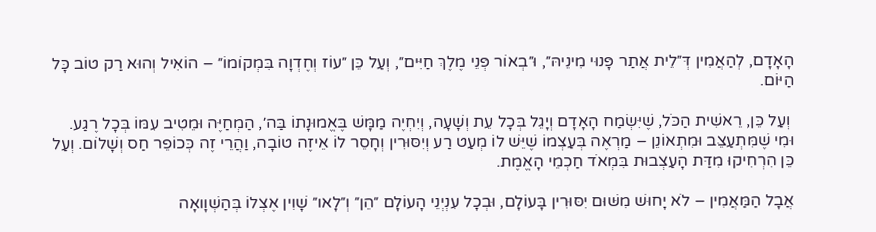הָאָדָם, לְהַאֲמִין דְּ״לֵית אֲתַר פָּנוּי מִינֵיהּ״, וּ״בְאוֹר פְּנֵי מֶלֶךְ חַיִּים״, וְעַל כֵּן ״עוֹז וְחֶדְוָה בִּמְקוֹמוֹ״ – הוֹאִיל וְהוּא רַק טוֹב כָּל הַיּוֹם.

 וְעַל כֵּן, רֵאשִׁית הַכֹּל, שֶׁיִּשְׂמַח הָאָדָם וְיָגֵל בְּכָל עֵת וְשָׁעָה, וְיִחְיֶה מַמָּשׁ בֶּאֱמוּנָתוֹ בַּה׳, הַמְחַיֶּה וּמֵטִיב עִמּוֹ בְּכָל רֶגַע. וּמִי שֶׁמִּתְעַצֵּב וּמִתְאוֹנֵן – מַרְאֶה בְּעַצְמוֹ שֶׁיֵּשׁ לוֹ מְעַט רַע וְיִסּוּרִין וְחָסֵר לוֹ אֵיזֶה טוֹבָה, וַהֲרֵי זֶה כְּכוֹפֵר חַס וְשָׁלוֹם. וְעַל כֵּן הִרְחִיקוּ מִדַּת הָעַצְבוּת בִּמְאֹד חַכְמֵי הָאֱמֶת.

אֲבָל הַמַּאֲמִין – לֹא יָחוּשׁ מִשּׁוּם יִסּוּרִין בָּעוֹלָם, וּבְכָל עִנְיְנֵי הָעוֹלָם ״הֵן״ וְ״לָאו״ שָׁוִין אֶצְלוֹ בְּהַשְׁוָואָה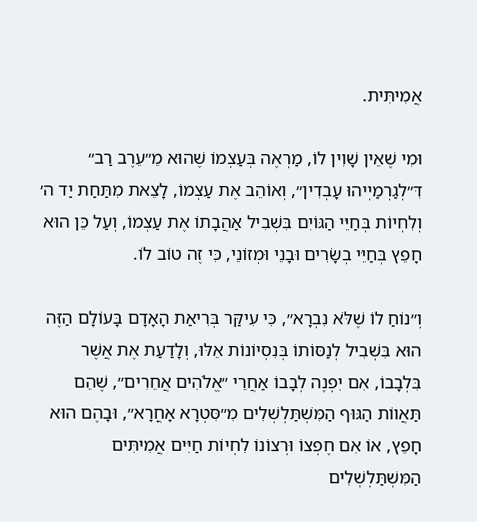אֲמִיתִּית.

וּמִי שֶׁאֵין שָׁוִין לוֹ, מַרְאֶה בְּעַצְמוֹ שֶׁהוּא מֵ״עֵרֶב רַב״ דִּ״לְגַרְמַיְיהוּ עָבְדִין״, וְאוֹהֵב אֶת עַצְמוֹ, לָצֵאת מִתַּחַת יַד ה׳ וְלִחְיוֹת בְּחַיֵּי הַגּוֹיִם בִּשְׁבִיל אַהֲבָתוֹ אֶת עַצְמוֹ, וְעַל כֵּן הוּא חָפֵץ בְּחַיֵּי בְשָׂרִים וּבָנֵי וּמְזוֹנֵי, כִּי זֶה טוֹב לוֹ.

וְ״נוֹחַ לוֹ שֶׁלֹּא נִבְרָא״, כִּי עִיקַּר בְּרִיאַת הָאָדָם בָּעוֹלָם הַזֶּה הוּא בִּשְׁבִיל לְנַסּוֹתוֹ בְּנִסְיוֹנוֹת אֵלּוּ, וְלָדַעַת אֶת אֲשֶׁר בִּלְבָבוֹ, אִם יִפְנֶה לְבָבוֹ אַחֲרֵי ״אֱלֹהִים אֲחֵרִים״, שֶׁהֵם תַּאֲווֹת הַגּוּף הַמִּשְׁתַּלְשְׁלִים מִ״סִּטְרָא אָחֳרָא״, וּבָהֶם הוּא חָפֵץ, אוֹ אִם חֶפְצוֹ וּרְצוֹנוֹ לִחְיוֹת חַיִּים אֲמִיתִּים הַמִּשְׁתַּלְשְׁלִים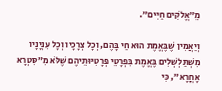מֵ״אֱלֹקִים חַיִּים״.

וְיַאֲמִין שֶׁבֶּאֱמֶת הוּא חַי בָּהֶם, וְכָל צְרָכָיו וְכָל עִנְיָנָיו מִשְׁתַּלְשְׁלִים בֶּאֱמֶת בִּפְרָטֵי פְּרָטִיּוּתֵיהֶם שֶׁלֹּא מִ״סִּטְרָא אָחֳרָא״, כִּי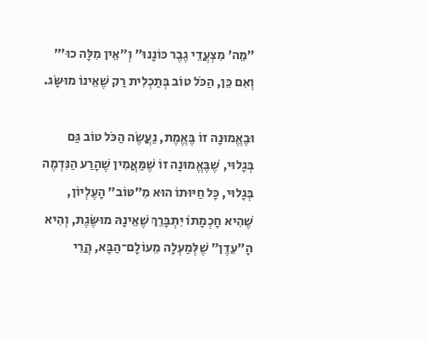״מֵה׳ מִצְעֲדֵי גֶבֶר כּוֹנָנוּ״ וְ״אֵין מִלָּה כוּ׳״ וְאִם כֵּן, הַכֹּל טוֹב בְּתַכְלִית רַק שֶׁאֵינוֹ מוּשָּׂג.

וּבֶאֱמוּנָה זוֹ בֶּאֱמֶת, נַעֲשֶׂה הַכֹּל טוֹב גַּם בְּגָלוּי, שֶׁבֶּאֱמוּנָה זוֹ שֶׁמַּאֲמִין שֶׁהָרַע הַנִּדְמֶה בְּגָלוּי, כָּל חַיּוּתוֹ הוּא מִ״טּוֹב״ הָעֶלְיוֹן, שֶׁהִיא חָכְמָתוֹ יִתְבָּרֵךְ שֶׁאֵינָהּ מוּשֶּׂגֶת, וְהִיא הָ״עֵדֶן״ שֶׁלְּמַעְלָה מֵעוֹלָם־הַבָּא, הֲרֵי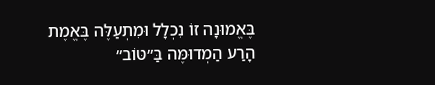בֶּאֱמוּנָה זוֹ נִכְלָל וּמִתְעַלֶּה בֶּאֱמֶת הָרַע הַמְדוּמֶּה בַּ״טּוֹב״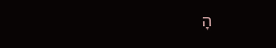הָ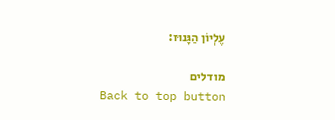עֶלְיוֹן הַגָּנוּז:

מודלים
Back to top button